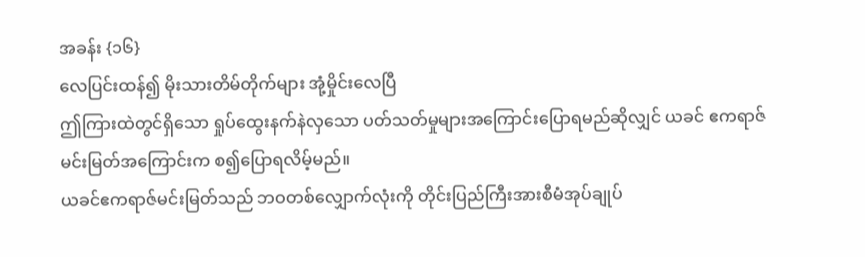အခန်း {၁၆}
လေပြင်းထန်၍ မိုးသားတိမ်တိုက်များ အုံ့မှိုင်းလေပြီ
ဤကြားထဲတွင်ရှိသော ရှုပ်ထွေးနက်နဲလှသော ပတ်သတ်မှုများအကြောင်းပြောရမည်ဆိုလျှင် ယခင် ဧကရာဇ်မင်းမြတ်အကြောင်းက စ၍ပြောရလိမ့်မည်။
ယခင်ဧကရာဇ်မင်းမြတ်သည် ဘဝတစ်လျှောက်လုံးကို တိုင်းပြည်ကြီးအားစီမံအုပ်ချုပ်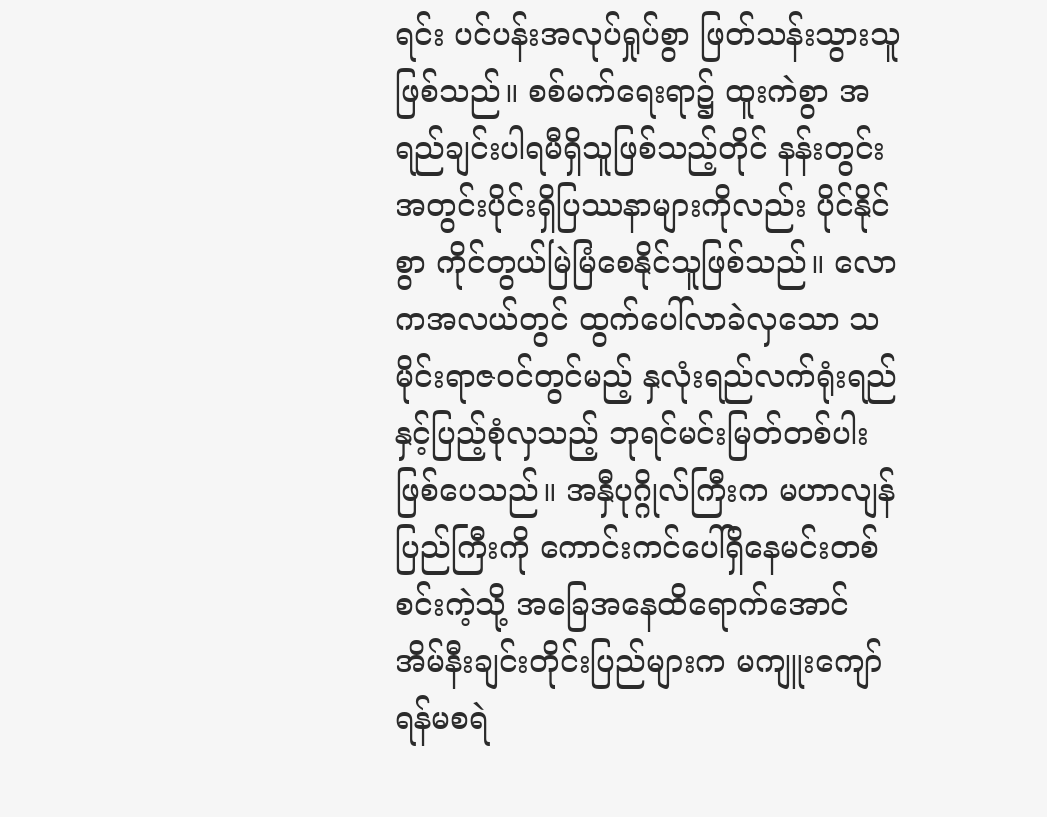ရင်း ပင်ပန်းအလုပ်ရှုပ်စွာ ဖြတ်သန်းသွားသူ ဖြစ်သည်။ စစ်မက်ရေးရာ၌ ထူးကဲစွာ အရည်ချင်းပါရမီရှိသူဖြစ်သည့်တိုင် နန်းတွင်း အတွင်းပိုင်းရှိပြဿနာများကိုလည်း ပိုင်နိုင်စွာ ကိုင်တွယ်မြဲမြံစေနိုင်သူဖြစ်သည်။ လောကအလယ်တွင် ထွက်ပေါ်လာခဲလှသော သမိုင်းရာဇဝင်တွင်မည့် နှလုံးရည်လက်ရုံးရည်နှင့်ပြည့်စုံလှသည့် ဘုရင်မင်းမြတ်တစ်ပါးဖြစ်ပေသည်။ အနှီပုဂ္ဂိုလ်ကြီးက မဟာလျန်ပြည်ကြီးကို ကောင်းကင်ပေါ်ရှိနေမင်းတစ်စင်းကဲ့သို့ အခြေအနေထိရောက်အောင် အိမ်နီးချင်းတိုင်းပြည်များက မကျူးကျော် ရန်မစရဲ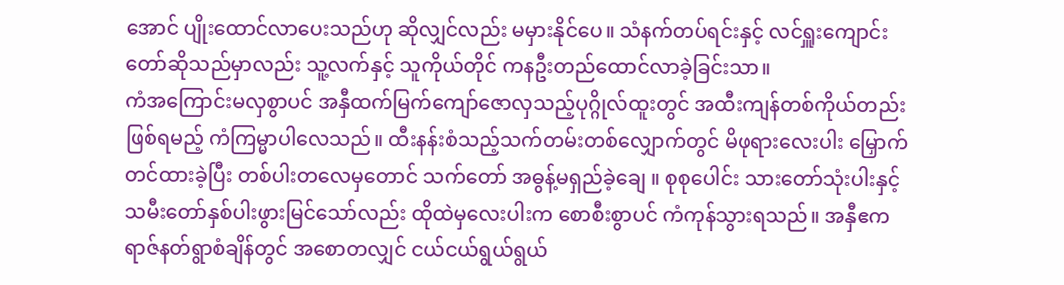အောင် ပျိုးထောင်လာပေးသည်ဟု ဆိုလျှင်လည်း မမှားနိုင်ပေ။ သံနက်တပ်ရင်းနှင့် လင်ရှူးကျောင်းတော်ဆိုသည်မှာလည်း သူ့လက်နှင့် သူကိုယ်တိုင် ကနဦးတည်ထောင်လာခဲ့ခြင်းသာ။
ကံအကြောင်းမလှစွာပင် အနှီထက်မြက်ကျော်ဇောလှသည့်ပုဂ္ဂိုလ်ထူးတွင် အထီးကျန်တစ်ကိုယ်တည်းဖြစ်ရမည့် ကံကြမ္မာပါလေသည်။ ထီးနန်းစံသည့်သက်တမ်းတစ်လျှောက်တွင် မိဖုရားလေးပါး မြှောက်တင်ထားခဲ့ပြီး တစ်ပါးတလေမှတောင် သက်တော် အဓွန့်မရှည်ခဲ့ချေ ။ စုစုပေါင်း သားတော်သုံးပါးနှင့် သမီးတော်နှစ်ပါးဖွားမြင်သော်လည်း ထိုထဲမှလေးပါးက စောစီးစွာပင် ကံကုန်သွားရသည်။ အနှီဧကရာဇ်နတ်ရွာစံချိန်တွင် အစောတလျှင် ငယ်ငယ်ရွယ်ရွယ်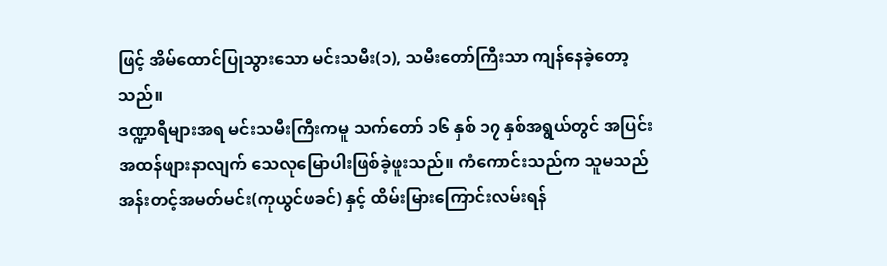ဖြင့် အိမ်ထောင်ပြုသွားသော မင်းသမီး(၁), သမီးတော်ကြီးသာ ကျန်နေခဲ့တော့သည်။
ဒဏ္ဍာရီများအရ မင်းသမီးကြီးကမူ သက်တော် ၁၆ နှစ် ၁၇ နှစ်အရွယ်တွင် အပြင်းအထန်ဖျားနာလျက် သေလုမြောပါးဖြစ်ခဲ့ဖူးသည်။ ကံကောင်းသည်က သူမသည် အန်းတင့်အမတ်မင်း(ကုယွင်ဖခင်) နှင့် ထိမ်းမြားကြောင်းလမ်းရန်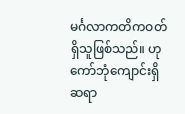မင်္ဂလာကတိကဝတ်ရှိသူဖြစ်သည်။ ဟုကော်ဘုံကျောင်းရှိ ဆရာ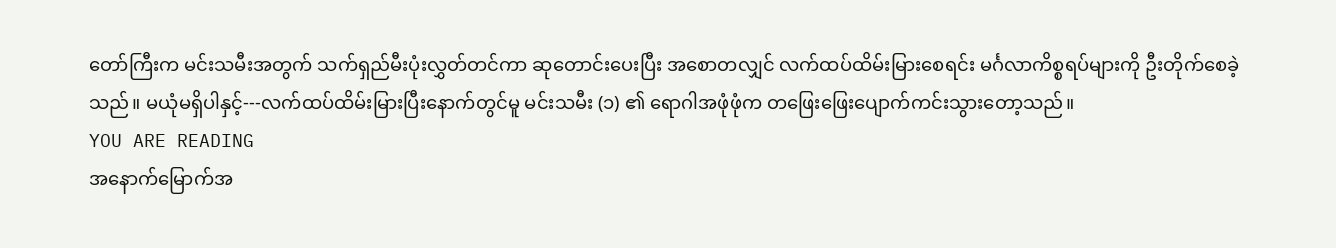တော်ကြီးက မင်းသမီးအတွက် သက်ရှည်မီးပုံးလွှတ်တင်ကာ ဆုတောင်းပေးပြီး အစောတလျှင် လက်ထပ်ထိမ်းမြားစေရင်း မင်္ဂလာကိစ္စရပ်များကို ဦးတိုက်စေခဲ့သည်။ မယုံမရှိပါနှင့်---လက်ထပ်ထိမ်းမြားပြီးနောက်တွင်မူ မင်းသမီး (၁) ၏ ရောဂါအဖုံဖုံက တဖြေးဖြေးပျောက်ကင်းသွားတော့သည်။
YOU ARE READING
အနောက်မြောက်အ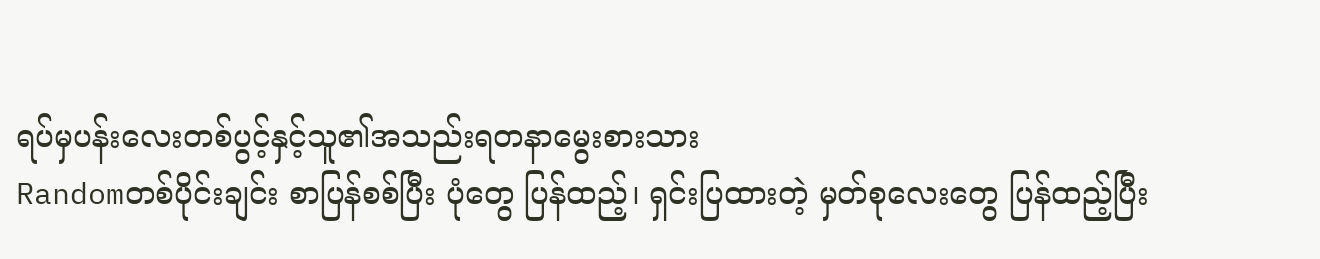ရပ်မှပန်းလေးတစ်ပွင့်နှင့်သူ၏အသည်းရတနာမွေးစားသား
Randomတစ်ပိုင်းချင်း စာပြန်စစ်ပြီး ပုံတွေ ပြန်ထည့်၊ ရှင်းပြထားတဲ့ မှတ်စုလေးတွေ ပြန်ထည့်ပြီး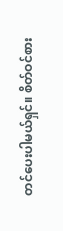တင်ပေးပါမယ်ရှင်။ စိတ်ဝင်စား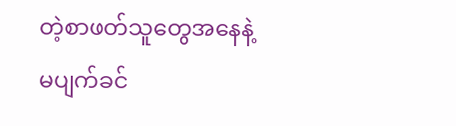တဲ့စာဖတ်သူတွေအနေနဲ့ မပျက်ခင်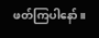ဖတ်ကြပါနော်။